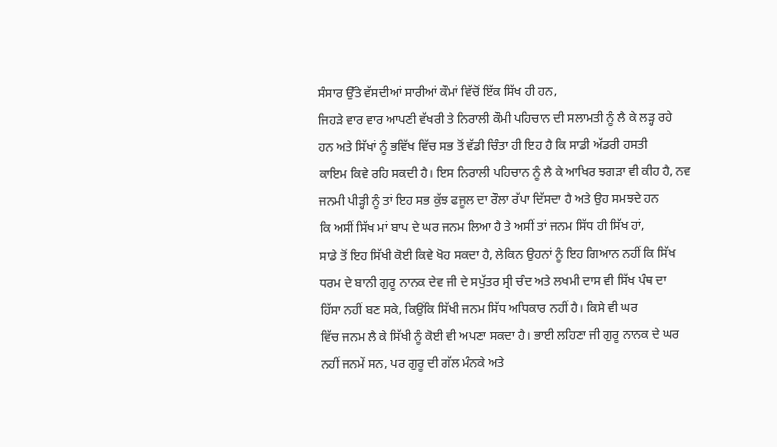ਸੰਸਾਰ ਉੱਤੇ ਵੱਸਦੀਆਂ ਸਾਰੀਆਂ ਕੌਮਾਂ ਵਿੱਚੋਂ ਇੱਕ ਸਿੱਖ ਹੀ ਹਨ,
ਜਿਹੜੇ ਵਾਰ ਵਾਰ ਆਪਣੀ ਵੱਖਰੀ ਤੇ ਨਿਰਾਲੀ ਕੌਮੀ ਪਹਿਚਾਨ ਦੀ ਸਲਾਮਤੀ ਨੂੰ ਲੈ ਕੇ ਲੜ੍ਹ ਰਹੇ
ਹਨ ਅਤੇ ਸਿੱਖਾਂ ਨੂੰ ਭਵਿੱਖ ਵਿੱਚ ਸਭ ਤੋਂ ਵੱਡੀ ਚਿੰਤਾ ਹੀ ਇਹ ਹੈ ਕਿ ਸਾਡੀ ਅੱਡਰੀ ਹਸਤੀ
ਕਾਇਮ ਕਿਵੇ ਰਹਿ ਸਕਦੀ ਹੈ। ਇਸ ਨਿਰਾਲੀ ਪਹਿਚਾਨ ਨੂੰ ਲੈ ਕੇ ਆਖਿਰ ਝਗੜਾ ਵੀ ਕੀਹ ਹੈ, ਨਵ
ਜਨਮੀ ਪੀੜ੍ਹੀ ਨੂੰ ਤਾਂ ਇਹ ਸਭ ਕੁੱਝ ਫਜੂਲ ਦਾ ਰੌਲਾ ਰੱਪਾ ਦਿੱਸਦਾ ਹੈ ਅਤੇ ਉਹ ਸਮਝਦੇ ਹਨ
ਕਿ ਅਸੀਂ ਸਿੱਖ ਮਾਂ ਬਾਪ ਦੇ ਘਰ ਜਨਮ ਲਿਆ ਹੈ ਤੇ ਅਸੀਂ ਤਾਂ ਜਨਮ ਸਿੱਧ ਹੀ ਸਿੱਖ ਹਾਂ,
ਸਾਡੇ ਤੋਂ ਇਹ ਸਿੱਖੀ ਕੋਈ ਕਿਵੇ ਖੋਹ ਸਕਦਾ ਹੈ, ਲੇਕਿਨ ਉਹਨਾਂ ਨੂੰ ਇਹ ਗਿਆਨ ਨਹੀਂ ਕਿ ਸਿੱਖ
ਧਰਮ ਦੇ ਬਾਨੀ ਗੁਰੂ ਨਾਨਕ ਦੇਵ ਜੀ ਦੇ ਸਪੁੱਤਰ ਸ੍ਰੀ ਚੰਦ ਅਤੇ ਲਖਮੀ ਦਾਸ ਵੀ ਸਿੱਖ ਪੰਥ ਦਾ
ਹਿੱਸਾ ਨਹੀਂ ਬਣ ਸਕੇ, ਕਿਉਂਕਿ ਸਿੱਖੀ ਜਨਮ ਸਿੱਧ ਅਧਿਕਾਰ ਨਹੀਂ ਹੈ। ਕਿਸੇ ਵੀ ਘਰ
ਵਿੱਚ ਜਨਮ ਲੈ ਕੇ ਸਿੱਖੀ ਨੂੰ ਕੋਈ ਵੀ ਅਪਣਾ ਸਕਦਾ ਹੈ। ਭਾਈ ਲਹਿਣਾ ਜੀ ਗੁਰੂ ਨਾਨਕ ਦੇ ਘਰ
ਨਹੀਂ ਜਨਮੇਂ ਸਨ, ਪਰ ਗੁਰੂ ਦੀ ਗੱਲ ਮੰਨਕੇ ਅਤੇ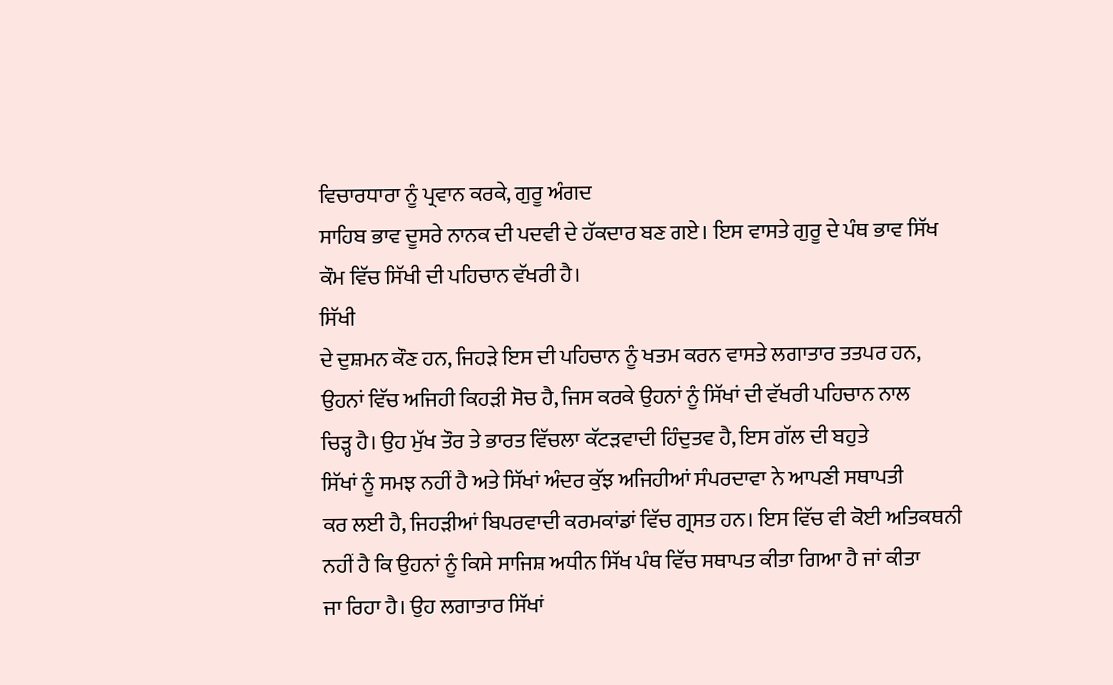ਵਿਚਾਰਧਾਰਾ ਨੂੰ ਪ੍ਰਵਾਨ ਕਰਕੇ, ਗੁਰੂ ਅੰਗਦ
ਸਾਹਿਬ ਭਾਵ ਦੂਸਰੇ ਨਾਨਕ ਦੀ ਪਦਵੀ ਦੇ ਹੱਕਦਾਰ ਬਣ ਗਏ। ਇਸ ਵਾਸਤੇ ਗੁਰੂ ਦੇ ਪੰਥ ਭਾਵ ਸਿੱਖ
ਕੌਮ ਵਿੱਚ ਸਿੱਖੀ ਦੀ ਪਹਿਚਾਨ ਵੱਖਰੀ ਹੈ।
ਸਿੱਖੀ
ਦੇ ਦੁਸ਼ਮਨ ਕੌਣ ਹਨ, ਜਿਹੜੇ ਇਸ ਦੀ ਪਹਿਚਾਨ ਨੂੰ ਖਤਮ ਕਰਨ ਵਾਸਤੇ ਲਗਾਤਾਰ ਤਤਪਰ ਹਨ,
ਉਹਨਾਂ ਵਿੱਚ ਅਜਿਹੀ ਕਿਹੜੀ ਸੋਚ ਹੈ, ਜਿਸ ਕਰਕੇ ਉਹਨਾਂ ਨੂੰ ਸਿੱਖਾਂ ਦੀ ਵੱਖਰੀ ਪਹਿਚਾਨ ਨਾਲ
ਚਿੜ੍ਹ ਹੈ। ਉਹ ਮੁੱਖ ਤੌਰ ਤੇ ਭਾਰਤ ਵਿੱਚਲਾ ਕੱਟੜਵਾਦੀ ਹਿੰਦੁਤਵ ਹੈ, ਇਸ ਗੱਲ ਦੀ ਬਹੁਤੇ
ਸਿੱਖਾਂ ਨੂੰ ਸਮਝ ਨਹੀਂ ਹੈ ਅਤੇ ਸਿੱਖਾਂ ਅੰਦਰ ਕੁੱਝ ਅਜਿਹੀਆਂ ਸੰਪਰਦਾਵਾ ਨੇ ਆਪਣੀ ਸਥਾਪਤੀ
ਕਰ ਲਈ ਹੈ, ਜਿਹੜੀਆਂ ਬਿਪਰਵਾਦੀ ਕਰਮਕਾਂਡਾਂ ਵਿੱਚ ਗ੍ਰਸਤ ਹਨ। ਇਸ ਵਿੱਚ ਵੀ ਕੋਈ ਅਤਿਕਥਨੀ
ਨਹੀਂ ਹੈ ਕਿ ਉਹਨਾਂ ਨੂੰ ਕਿਸੇ ਸਾਜਿਸ਼ ਅਧੀਨ ਸਿੱਖ ਪੰਥ ਵਿੱਚ ਸਥਾਪਤ ਕੀਤਾ ਗਿਆ ਹੈ ਜਾਂ ਕੀਤਾ
ਜਾ ਰਿਹਾ ਹੈ। ਉਹ ਲਗਾਤਾਰ ਸਿੱਖਾਂ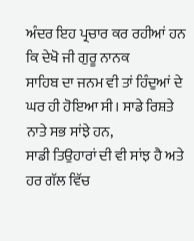ਅੰਦਰ ਇਹ ਪ੍ਰਚਾਰ ਕਰ ਰਹੀਆਂ ਹਨ ਕਿ ਦੇਖੋ ਜੀ ਗੁਰੂ ਨਾਨਕ
ਸਾਹਿਬ ਦਾ ਜਨਮ ਵੀ ਤਾਂ ਹਿੰਦੁਆਂ ਦੇ ਘਰ ਹੀ ਹੋਇਆ ਸੀ। ਸਾਡੇ ਰਿਸ਼ਤੇ ਨਾਤੇ ਸਭ ਸਾਂਝੇ ਹਨ,
ਸਾਡੀ ਤਿਉਹਾਰਾਂ ਦੀ ਵੀ ਸਾਂਝ ਹੈ ਅਤੇ ਹਰ ਗੱਲ ਵਿੱਚ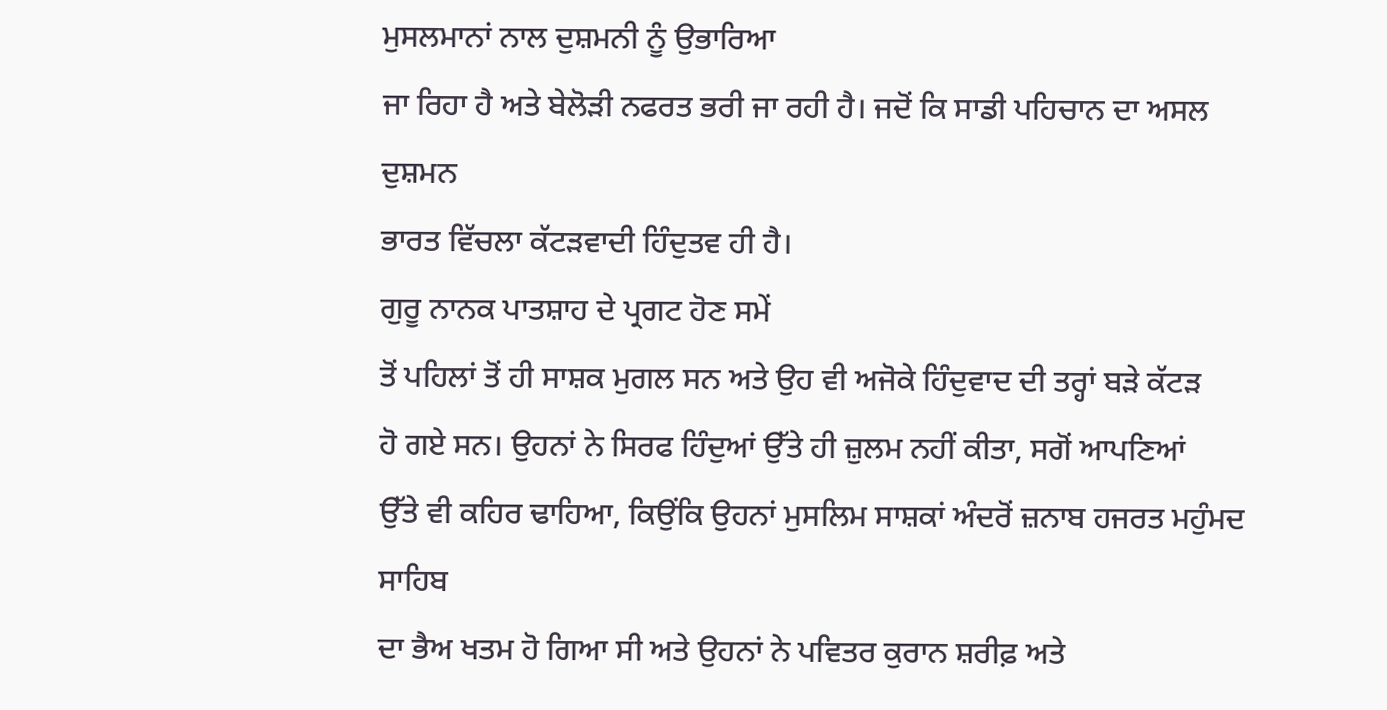ਮੁਸਲਮਾਨਾਂ ਨਾਲ ਦੁਸ਼ਮਨੀ ਨੂੰ ਉਭਾਰਿਆ
ਜਾ ਰਿਹਾ ਹੈ ਅਤੇ ਬੇਲੋੜੀ ਨਫਰਤ ਭਰੀ ਜਾ ਰਹੀ ਹੈ। ਜਦੋਂ ਕਿ ਸਾਡੀ ਪਹਿਚਾਨ ਦਾ ਅਸਲ ਦੁਸ਼ਮਨ
ਭਾਰਤ ਵਿੱਚਲਾ ਕੱਟੜਵਾਦੀ ਹਿੰਦੁਤਵ ਹੀ ਹੈ।
ਗੁਰੂ ਨਾਨਕ ਪਾਤਸ਼ਾਹ ਦੇ ਪ੍ਰਗਟ ਹੋਣ ਸਮੇਂ
ਤੋਂ ਪਹਿਲਾਂ ਤੋਂ ਹੀ ਸਾਸ਼ਕ ਮੁਗਲ ਸਨ ਅਤੇ ਉਹ ਵੀ ਅਜੋਕੇ ਹਿੰਦੁਵਾਦ ਦੀ ਤਰ੍ਹਾਂ ਬੜੇ ਕੱਟੜ
ਹੋ ਗਏ ਸਨ। ਉਹਨਾਂ ਨੇ ਸਿਰਫ ਹਿੰਦੁਆਂ ਉੱਤੇ ਹੀ ਜ਼ੁਲਮ ਨਹੀਂ ਕੀਤਾ, ਸਗੋਂ ਆਪਣਿਆਂ
ਉੱਤੇ ਵੀ ਕਹਿਰ ਢਾਹਿਆ, ਕਿਉਂਕਿ ਉਹਨਾਂ ਮੁਸਲਿਮ ਸਾਸ਼ਕਾਂ ਅੰਦਰੋਂ ਜ਼ਨਾਬ ਹਜਰਤ ਮਹੁੰਮਦ ਸਾਹਿਬ
ਦਾ ਭੈਅ ਖਤਮ ਹੋ ਗਿਆ ਸੀ ਅਤੇ ਉਹਨਾਂ ਨੇ ਪਵਿਤਰ ਕੁਰਾਨ ਸ਼ਰੀਫ਼ ਅਤੇ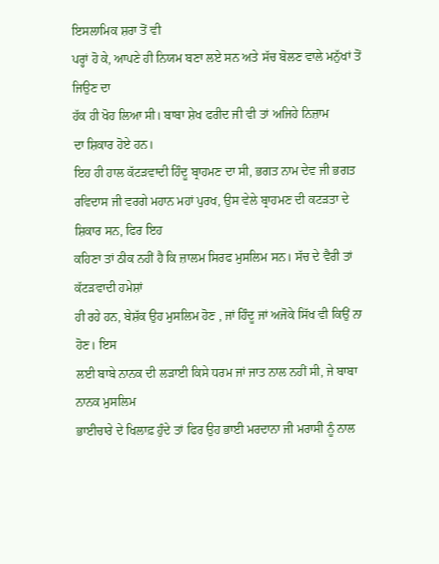ਇਸਲਾਮਿਕ ਸ਼ਰਾ ਤੋਂ ਵੀ
ਪਰ੍ਹਾਂ ਹੋ ਕੇ, ਆਪਣੇ ਹੀ ਨਿਯਮ ਬਣਾ ਲਏ ਸਨ ਅਤੇ ਸੱਚ ਬੋਲਣ ਵਾਲੇ ਮਨੁੱਖਾਂ ਤੋਂ ਜਿਉਣ ਦਾ
ਹੱਕ ਹੀ ਖੋਹ ਲਿਆ ਸੀ। ਬਾਬਾ ਸ਼ੇਖ ਫਰੀਦ ਜੀ ਵੀ ਤਾਂ ਅਜਿਹੇ ਨਿਜ਼ਾਮ
ਦਾ ਸ਼ਿਕਾਰ ਹੋਏ ਹਨ।
ਇਹ ਹੀ ਹਾਲ ਕੱਟੜਵਾਦੀ ਹਿੰਦੂ ਬ੍ਰਾਹਮਣ ਦਾ ਸੀ, ਭਗਤ ਨਾਮ ਦੇਵ ਜੀ ਭਗਤ
ਰਵਿਦਾਸ ਜੀ ਵਰਗੇ ਮਹਾਨ ਮਹਾਂ ਪੁਰਖ, ਉਸ ਵੇਲੇ ਬ੍ਰਾਹਮਣ ਦੀ ਕਟੜਤਾ ਦੇ ਸ਼ਿਕਾਰ ਸਨ, ਫਿਰ ਇਹ
ਕਹਿਣਾ ਤਾਂ ਠੀਕ ਨਹੀਂ ਹੈ ਕਿ ਜ਼ਾਲਮ ਸਿਰਫ ਮੁਸਲਿਮ ਸਨ। ਸੱਚ ਦੇ ਵੈਰੀ ਤਾਂ ਕੱਟੜਵਾਦੀ ਹਮੇਸ਼ਾਂ
ਹੀ ਰਹੇ ਹਨ, ਬੇਸ਼ੱਕ ਉਹ ਮੁਸਲਿਮ ਹੋਣ , ਜਾਂ ਹਿੰਦੂ ਜਾਂ ਅਜੋਕੇ ਸਿੱਖ ਵੀ ਕਿਉਂ ਨਾ ਹੋਣ। ਇਸ
ਲਈ ਬਾਬੇ ਨਾਨਕ ਦੀ ਲੜਾਈ ਕਿਸੇ ਧਰਮ ਜਾਂ ਜਾਤ ਨਾਲ ਨਹੀਂ ਸੀ, ਜੇ ਬਾਬਾ ਨਾਨਕ ਮੁਸਲਿਮ
ਭਾਈਚਾਰੇ ਦੇ ਖਿਲਾਫ਼ ਹੁੰਦੇ ਤਾਂ ਫਿਰ ਉਹ ਭਾਈ ਮਰਦਾਨਾ ਜੀ ਮਰਾਸੀ ਨੂੰ ਨਾਲ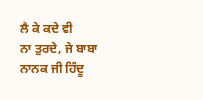ਲੈ ਕੇ ਕਦੇ ਵੀ
ਨਾ ਤੁਰਦੇ, ਜੇ ਬਾਬਾ ਨਾਨਕ ਜੀ ਹਿੰਦੂ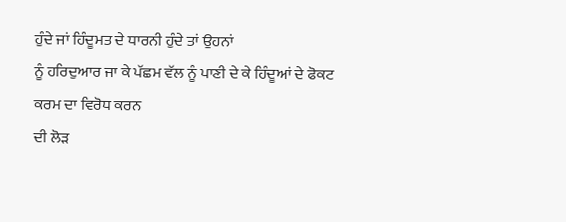ਹੁੰਦੇ ਜਾਂ ਹਿੰਦੂਮਤ ਦੇ ਧਾਰਨੀ ਹੁੰਦੇ ਤਾਂ ਉਹਨਾਂ
ਨੂੰ ਹਰਿਦੁਆਰ ਜਾ ਕੇ ਪੱਛਮ ਵੱਲ ਨੂੰ ਪਾਣੀ ਦੇ ਕੇ ਹਿੰਦੂਆਂ ਦੇ ਫੋਕਟ ਕਰਮ ਦਾ ਵਿਰੋਧ ਕਰਨ
ਦੀ ਲੋੜ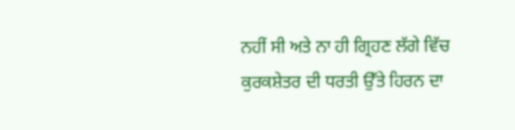ਨਹੀਂ ਸੀ ਅਤੇ ਨਾ ਹੀ ਗ੍ਰਿਹਣ ਲੱਗੇ ਵਿੱਚ ਕੁਰਕਸ਼ੇਤਰ ਦੀ ਧਰਤੀ ਉੱਤੇ ਹਿਰਨ ਦਾ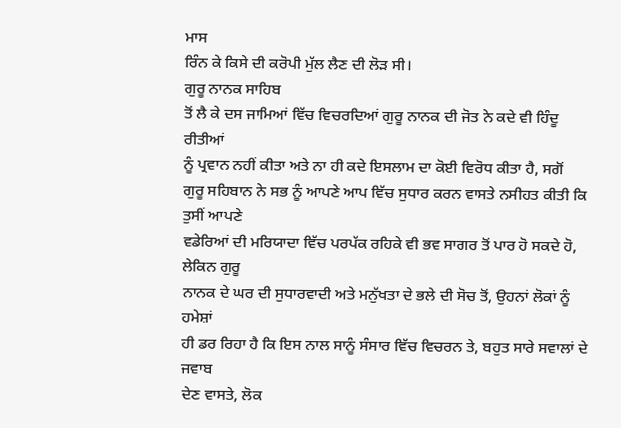ਮਾਸ
ਰਿੰਨ ਕੇ ਕਿਸੇ ਦੀ ਕਰੋਪੀ ਮੁੱਲ ਲੈਣ ਦੀ ਲੋੜ ਸੀ।
ਗੁਰੂ ਨਾਨਕ ਸਾਹਿਬ
ਤੋਂ ਲੈ ਕੇ ਦਸ ਜਾਮਿਆਂ ਵਿੱਚ ਵਿਚਰਦਿਆਂ ਗੁਰੂ ਨਾਨਕ ਦੀ ਜੋਤ ਨੇ ਕਦੇ ਵੀ ਹਿੰਦੂ ਰੀਤੀਆਂ
ਨੂੰ ਪ੍ਰਵਾਨ ਨਹੀਂ ਕੀਤਾ ਅਤੇ ਨਾ ਹੀ ਕਦੇ ਇਸਲਾਮ ਦਾ ਕੋਈ ਵਿਰੋਧ ਕੀਤਾ ਹੈ, ਸਗੋਂ
ਗੁਰੂ ਸਹਿਬਾਨ ਨੇ ਸਭ ਨੂੰ ਆਪਣੇ ਆਪ ਵਿੱਚ ਸੁਧਾਰ ਕਰਨ ਵਾਸਤੇ ਨਸੀਹਤ ਕੀਤੀ ਕਿ ਤੁਸੀਂ ਆਪਣੇ
ਵਡੇਰਿਆਂ ਦੀ ਮਰਿਯਾਦਾ ਵਿੱਚ ਪਰਪੱਕ ਰਹਿਕੇ ਵੀ ਭਵ ਸਾਗਰ ਤੋਂ ਪਾਰ ਹੋ ਸਕਦੇ ਹੋ, ਲੇਕਿਨ ਗੁਰੂ
ਨਾਨਕ ਦੇ ਘਰ ਦੀ ਸੁਧਾਰਵਾਦੀ ਅਤੇ ਮਨੁੱਖਤਾ ਦੇ ਭਲੇ ਦੀ ਸੋਚ ਤੋਂ, ਉਹਨਾਂ ਲੋਕਾਂ ਨੂੰ ਹਮੇਸ਼ਾਂ
ਹੀ ਡਰ ਰਿਹਾ ਹੈ ਕਿ ਇਸ ਨਾਲ ਸਾਨੂੰ ਸੰਸਾਰ ਵਿੱਚ ਵਿਚਰਨ ਤੇ, ਬਹੁਤ ਸਾਰੇ ਸਵਾਲਾਂ ਦੇ ਜਵਾਬ
ਦੇਣ ਵਾਸਤੇ, ਲੋਕ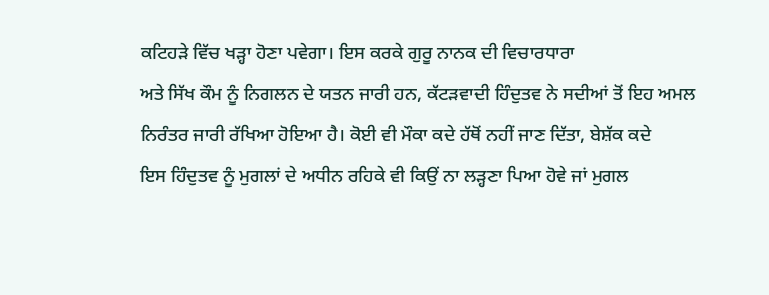ਕਟਿਹੜੇ ਵਿੱਚ ਖੜ੍ਹਾ ਹੋਣਾ ਪਵੇਗਾ। ਇਸ ਕਰਕੇ ਗੁਰੂ ਨਾਨਕ ਦੀ ਵਿਚਾਰਧਾਰਾ
ਅਤੇ ਸਿੱਖ ਕੌਮ ਨੂੰ ਨਿਗਲਨ ਦੇ ਯਤਨ ਜਾਰੀ ਹਨ, ਕੱਟੜਵਾਦੀ ਹਿੰਦੁਤਵ ਨੇ ਸਦੀਆਂ ਤੋਂ ਇਹ ਅਮਲ
ਨਿਰੰਤਰ ਜਾਰੀ ਰੱਖਿਆ ਹੋਇਆ ਹੈ। ਕੋਈ ਵੀ ਮੌਕਾ ਕਦੇ ਹੱਥੋਂ ਨਹੀਂ ਜਾਣ ਦਿੱਤਾ, ਬੇਸ਼ੱਕ ਕਦੇ
ਇਸ ਹਿੰਦੁਤਵ ਨੂੰ ਮੁਗਲਾਂ ਦੇ ਅਧੀਨ ਰਹਿਕੇ ਵੀ ਕਿਉਂ ਨਾ ਲੜ੍ਹਣਾ ਪਿਆ ਹੋਵੇ ਜਾਂ ਮੁਗਲ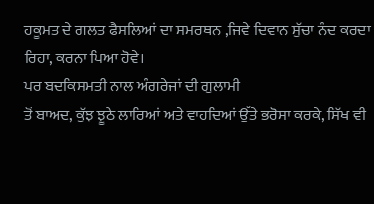ਹਕੂਮਤ ਦੇ ਗਲਤ ਫੈਸਲਿਆਂ ਦਾ ਸਮਰਥਨ ,ਜਿਵੇ ਦਿਵਾਨ ਸੁੱਚਾ ਨੰਦ ਕਰਦਾ ਰਿਹਾ, ਕਰਨਾ ਪਿਆ ਹੋਵੇ।
ਪਰ ਬਦਕਿਸਮਤੀ ਨਾਲ ਅੰਗਰੇਜਾਂ ਦੀ ਗੁਲਾਮੀ
ਤੋਂ ਬਾਅਦ, ਕੁੱਝ ਝੂਠੇ ਲਾਰਿਆਂ ਅਤੇ ਵਾਹਦਿਆਂ ਉੱਤੇ ਭਰੋਸਾ ਕਰਕੇ, ਸਿੱਖ ਵੀ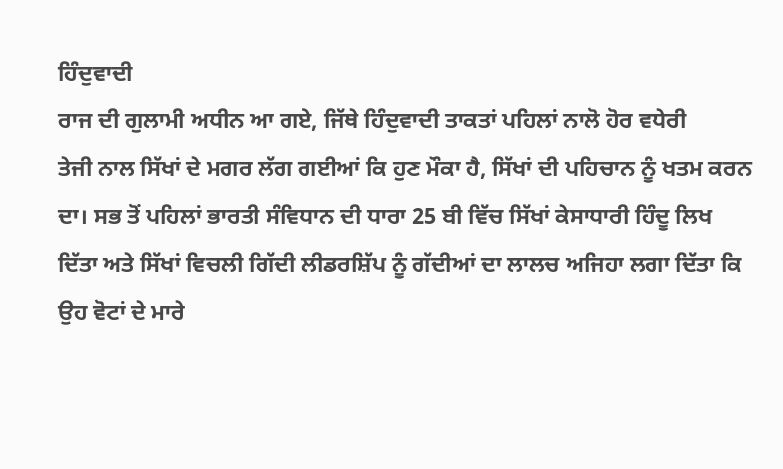ਹਿੰਦੁਵਾਦੀ
ਰਾਜ ਦੀ ਗੁਲਾਮੀ ਅਧੀਨ ਆ ਗਏ, ਜਿੱਥੇ ਹਿੰਦੁਵਾਦੀ ਤਾਕਤਾਂ ਪਹਿਲਾਂ ਨਾਲੋ ਹੋਰ ਵਧੇਰੀ
ਤੇਜੀ ਨਾਲ ਸਿੱਖਾਂ ਦੇ ਮਗਰ ਲੱਗ ਗਈਆਂ ਕਿ ਹੁਣ ਮੌਕਾ ਹੈ, ਸਿੱਖਾਂ ਦੀ ਪਹਿਚਾਨ ਨੂੰ ਖਤਮ ਕਰਨ
ਦਾ। ਸਭ ਤੋਂ ਪਹਿਲਾਂ ਭਾਰਤੀ ਸੰਵਿਧਾਨ ਦੀ ਧਾਰਾ 25 ਬੀ ਵਿੱਚ ਸਿੱਖਾਂ ਕੇਸਾਧਾਰੀ ਹਿੰਦੂ ਲਿਖ
ਦਿੱਤਾ ਅਤੇ ਸਿੱਖਾਂ ਵਿਚਲੀ ਗਿੱਦੀ ਲੀਡਰਸ਼ਿੱਪ ਨੂੰ ਗੱਦੀਆਂ ਦਾ ਲਾਲਚ ਅਜਿਹਾ ਲਗਾ ਦਿੱਤਾ ਕਿ
ਉਹ ਵੋਟਾਂ ਦੇ ਮਾਰੇ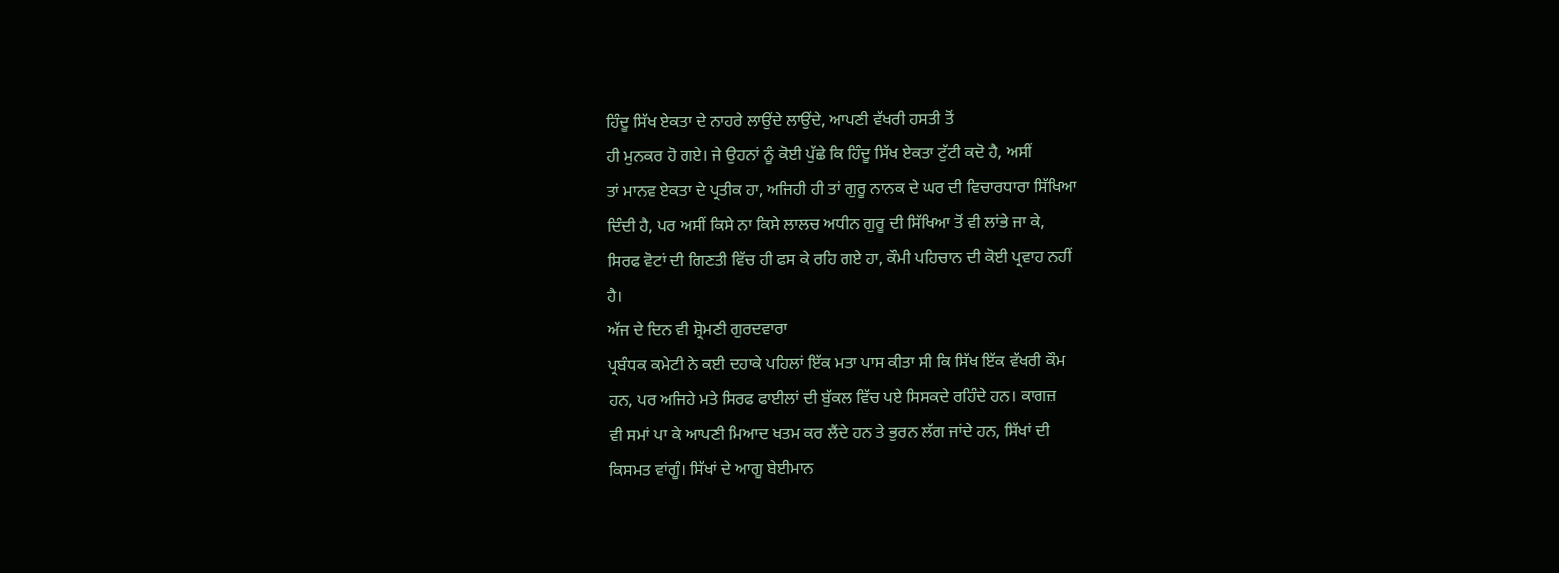ਹਿੰਦੂ ਸਿੱਖ ਏਕਤਾ ਦੇ ਨਾਹਰੇ ਲਾਉਂਦੇ ਲਾਉਂਦੇ, ਆਪਣੀ ਵੱਖਰੀ ਹਸਤੀ ਤੋਂ
ਹੀ ਮੁਨਕਰ ਹੋ ਗਏ। ਜੇ ਉਹਨਾਂ ਨੂੰ ਕੋਈ ਪੁੱਛੇ ਕਿ ਹਿੰਦੂ ਸਿੱਖ ਏਕਤਾ ਟੁੱਟੀ ਕਦੋ ਹੈ, ਅਸੀਂ
ਤਾਂ ਮਾਨਵ ਏਕਤਾ ਦੇ ਪ੍ਰਤੀਕ ਹਾ, ਅਜਿਹੀ ਹੀ ਤਾਂ ਗੁਰੂ ਨਾਨਕ ਦੇ ਘਰ ਦੀ ਵਿਚਾਰਧਾਰਾ ਸਿੱਖਿਆ
ਦਿੰਦੀ ਹੈ, ਪਰ ਅਸੀਂ ਕਿਸੇ ਨਾ ਕਿਸੇ ਲਾਲਚ ਅਧੀਨ ਗੁਰੂ ਦੀ ਸਿੱਖਿਆ ਤੋਂ ਵੀ ਲਾਂਭੇ ਜਾ ਕੇ,
ਸਿਰਫ ਵੋਟਾਂ ਦੀ ਗਿਣਤੀ ਵਿੱਚ ਹੀ ਫਸ ਕੇ ਰਹਿ ਗਏ ਹਾ, ਕੌਮੀ ਪਹਿਚਾਨ ਦੀ ਕੋਈ ਪ੍ਰਵਾਹ ਨਹੀਂ
ਹੈ।
ਅੱਜ ਦੇ ਦਿਨ ਵੀ ਸ਼੍ਰੋਮਣੀ ਗੁਰਦਵਾਰਾ
ਪ੍ਰਬੰਧਕ ਕਮੇਟੀ ਨੇ ਕਈ ਦਹਾਕੇ ਪਹਿਲਾਂ ਇੱਕ ਮਤਾ ਪਾਸ ਕੀਤਾ ਸੀ ਕਿ ਸਿੱਖ ਇੱਕ ਵੱਖਰੀ ਕੌਮ
ਹਨ, ਪਰ ਅਜਿਹੇ ਮਤੇ ਸਿਰਫ ਫਾਈਲਾਂ ਦੀ ਬੁੱਕਲ ਵਿੱਚ ਪਏ ਸਿਸਕਦੇ ਰਹਿੰਦੇ ਹਨ। ਕਾਗਜ਼
ਵੀ ਸਮਾਂ ਪਾ ਕੇ ਆਪਣੀ ਮਿਆਦ ਖਤਮ ਕਰ ਲੈਂਦੇ ਹਨ ਤੇ ਭੁਰਨ ਲੱਗ ਜਾਂਦੇ ਹਨ, ਸਿੱਖਾਂ ਦੀ
ਕਿਸਮਤ ਵਾਂਗੂੰ। ਸਿੱਖਾਂ ਦੇ ਆਗੂ ਬੇਈਮਾਨ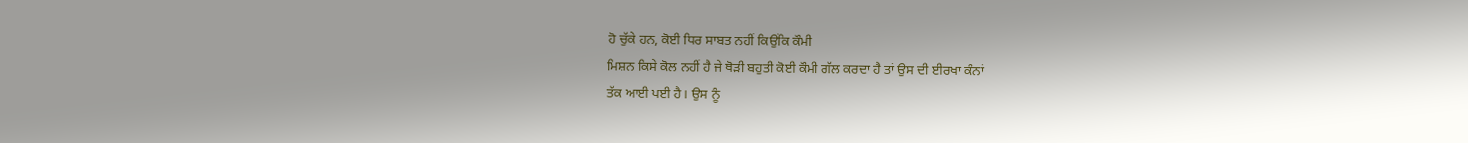ਹੋ ਚੁੱਕੇ ਹਨ, ਕੋਈ ਧਿਰ ਸਾਬਤ ਨਹੀਂ ਕਿਉਂਕਿ ਕੌਮੀ
ਮਿਸ਼ਨ ਕਿਸੇ ਕੋਲ ਨਹੀਂ ਹੈ ਜੇ ਥੋੜੀ ਬਹੁਤੀ ਕੋਈ ਕੌਮੀ ਗੱਲ ਕਰਦਾ ਹੈ ਤਾਂ ਉਸ ਦੀ ਈਰਖਾ ਕੰਨਾਂ
ਤੱਕ ਆਈ ਪਈ ਹੈ। ਉਸ ਨੂੰ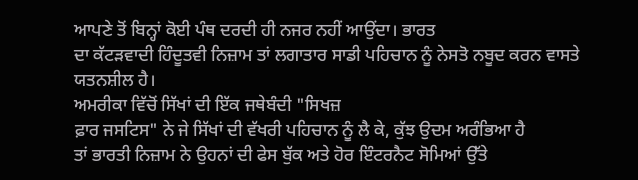ਆਪਣੇ ਤੋਂ ਬਿਨ੍ਹਾਂ ਕੋਈ ਪੰਥ ਦਰਦੀ ਹੀ ਨਜਰ ਨਹੀਂ ਆਉਂਦਾ। ਭਾਰਤ
ਦਾ ਕੱਟੜਵਾਦੀ ਹਿੰਦੂਤਵੀ ਨਿਜ਼ਾਮ ਤਾਂ ਲਗਾਤਾਰ ਸਾਡੀ ਪਹਿਚਾਨ ਨੂੰ ਨੇਸਤੋ ਨਬੂਦ ਕਰਨ ਵਾਸਤੇ
ਯਤਨਸ਼ੀਲ ਹੈ।
ਅਮਰੀਕਾ ਵਿੱਚੋਂ ਸਿੱਖਾਂ ਦੀ ਇੱਕ ਜਥੇਬੰਦੀ "ਸਿਖਜ਼
ਫ਼ਾਰ ਜਸਟਿਸ" ਨੇ ਜੇ ਸਿੱਖਾਂ ਦੀ ਵੱਖਰੀ ਪਹਿਚਾਨ ਨੂੰ ਲੈ ਕੇ, ਕੁੱਝ ਉਦਮ ਅਰੰਭਿਆ ਹੈ
ਤਾਂ ਭਾਰਤੀ ਨਿਜ਼ਾਮ ਨੇ ਉਹਨਾਂ ਦੀ ਫੇਸ ਬੁੱਕ ਅਤੇ ਹੋਰ ਇੰਟਰਨੈਟ ਸੋਮਿਆਂ ਉੱਤੇ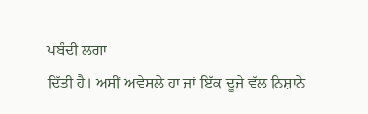ਪਬੰਦੀ ਲਗਾ
ਦਿੱਤੀ ਹੈ। ਅਸੀਂ ਅਵੇਸਲੇ ਹਾ ਜਾਂ ਇੱਕ ਦੂਜੇ ਵੱਲ ਨਿਸ਼ਾਨੇ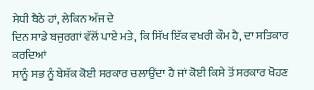ਸੇਧੀ ਬੈਠੇ ਹਾਂ, ਲੇਕਿਨ ਅੱਜ ਦੇ
ਦਿਨ ਸਾਡੇ ਬਜੁਰਗਾਂ ਵੱਲੋਂ ਪਾਏ ਮਤੇ, ਕਿ ਸਿੱਖ ਇੱਕ ਵਖਰੀ ਕੌਮ ਹੈ, ਦਾ ਸਤਿਕਾਰ ਕਰਦਿਆਂ
ਸਾਨੂੰ ਸਭ ਨੂੰ ਬੇਸ਼ੱਕ ਕੋਈ ਸਰਕਾਰ ਚਲਾਉਂਦਾ ਹੈ ਜਾਂ ਕੋਈ ਕਿਸੇ ਤੋਂ ਸਰਕਾਰ ਖੋਹਣ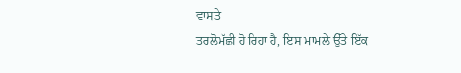ਵਾਸਤੇ
ਤਰਲੋਮੱਛੀ ਹੋ ਰਿਹਾ ਹੈ, ਇਸ ਮਾਮਲੇ ਉੱਤੇ ਇੱਕ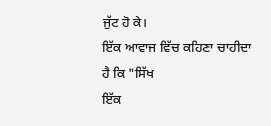ਜੁੱਟ ਹੋ ਕੇ।
ਇੱਕ ਆਵਾਜ ਵਿੱਚ ਕਹਿਣਾ ਚਾਹੀਦਾ ਹੈ ਕਿ "ਸਿੱਖ
ਇੱਕ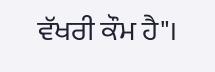ਵੱਖਰੀ ਕੌਮ ਹੈ"।